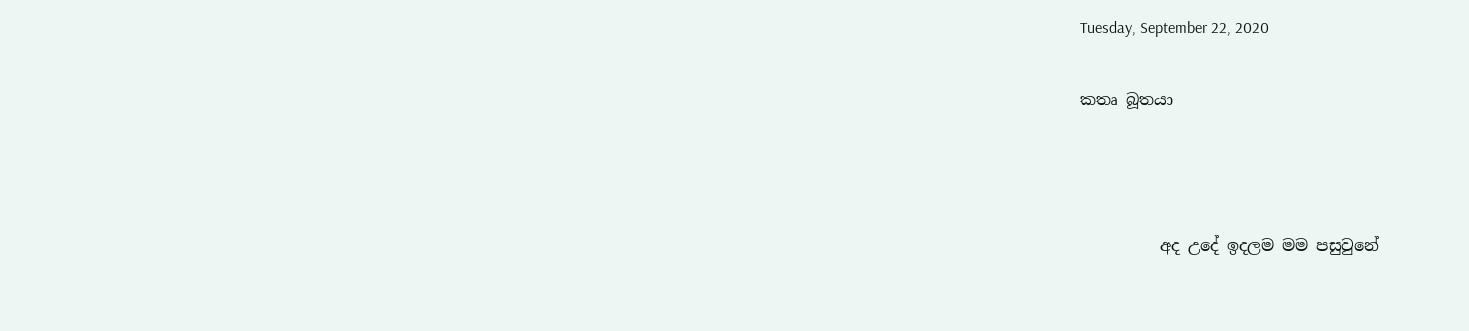Tuesday, September 22, 2020

කතෘ බූතයා



          අද උදේ ඉදලම මම පසුවුනේ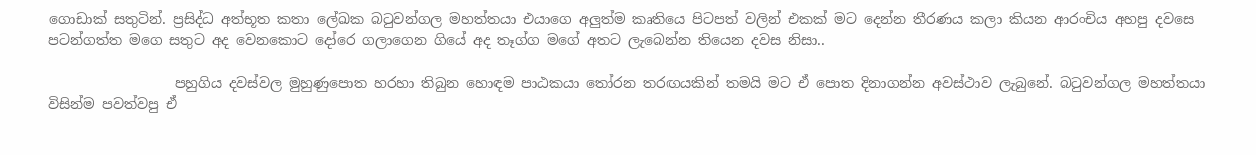ගොඩාක් සතුටින්. ප්‍රසිද්ධ අත්භූත කතා ලේඛක බටුවන්ගල මහත්තයා එයාගෙ අලුත්ම කෘතියෙ පිටපත් වලින් එකක් මට දෙන්න තීරණය කලා කියන ආරංචිය අහපු දවසෙ පටන්ගත්ත මගෙ සතුට අද වෙනකොට දෝරෙ ගලාගෙන ගියේ අද තෑග්ග මගේ අතට ලැබෙන්න තියෙන දවස නිසා..

                  පහුගිය දවස්වල මුහුණුපොත හරහා තිබුන හොඳම පාඨකයා තෝරන තරඟයකින් තමයි මට ඒ පොත දිනාගන්න අවස්ථාව ලැබුනේ. බටුවන්ගල මහත්තයා විසින්ම පවත්වපු ඒ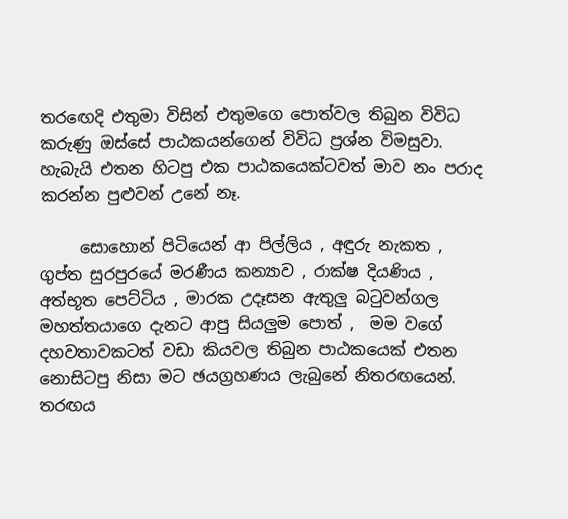තරඟෙදි එතුමා විසින් එතුමගෙ පොත්වල තිබුන විවිධ කරුණු ඔස්සේ පාඨකයන්ගෙන් විවිධ ප්‍රශ්න විමසුවා. හැබැයි එතන හිටපු එක පාඨකයෙක්ටවත් මාව නං පරාද කරන්න පුළුවන් උනේ නෑ.

     සොහොන් පිටියෙන් ආ පිල්ලිය , අඳුරු නැකත , ගුප්ත සුරපුරයේ මරණීය කන්‍යාව , රාක්ෂ දියණිය , අත්භූත පෙට්ටිය , මාරක උදෑසන ඇතුලු බටුවන්ගල මහත්තයාගෙ දැනට ආපු සියලුම පොත් ,  මම වගේ දහවතාවකටත් වඩා කියවල තිබුන පාඨකයෙක් එතන නොසිටපු නිසා මට ඡයග්‍රහණය ලැබුනේ නිතරඟයෙන්. තරඟය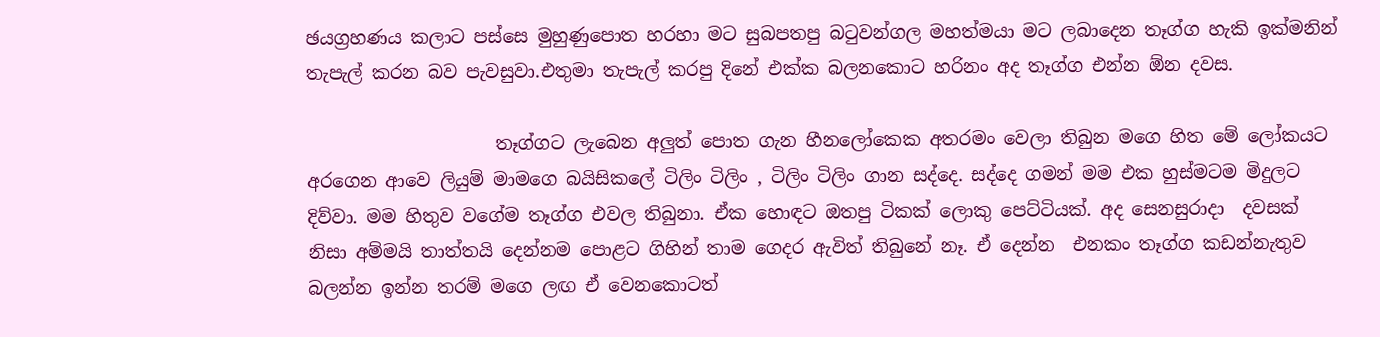ඡයග්‍රහණය කලාට පස්සෙ මුහුණුපොත හරහා මට සුබපතපු බටුවන්ගල මහත්මයා මට ලබාදෙන තෑග්ග හැකි ඉක්මනින් තැපැල් කරන බව පැවසුවා.එතුමා තැපැල් කරපු දිනේ එක්ක බලනකොට හරිනං අද තෑග්ග එන්න ඕන දවස.

                     තෑග්ගට ලැබෙන අලුත් පොත ගැන හීනලෝකෙක අතරමං වෙලා තිබුන මගෙ හිත මේ ලෝකයට අරගෙන ආවෙ ලියුම් මාමගෙ බයිසිකලේ ටිලිං ටිලිං , ටිලිං ටිලිං ගාන සද්දෙ. සද්දෙ ගමන් මම එක හුස්මටම මිදුලට දිව්වා. මම හිතුව වගේම තෑග්ග එවල තිබුනා. ඒක හොඳට ඔතපු ටිකක් ලොකු පෙට්ටියක්. අද සෙනසුරාදා  දවසක් නිසා අම්මයි තාත්තයි දෙන්නම පොළට ගිහින් තාම ගෙදර ඇවිත් තිබුනේ නෑ. ඒ දෙන්න  එනකං තෑග්ග කඩන්නැතුව බලන්න ඉන්න තරම් මගෙ ලඟ ඒ වෙනකොටත්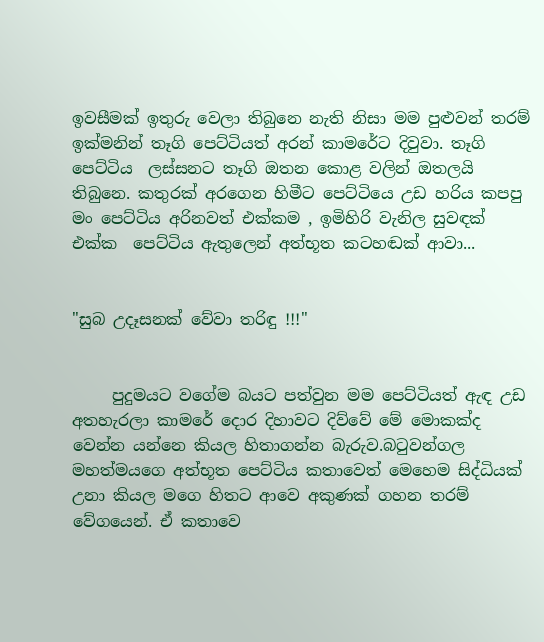ඉවසීමක් ඉතුරු වෙලා තිබුනෙ නැති නිසා මම පුළුවන් තරම් ඉක්මනින් තෑගි පෙට්ටියත් අරන් කාමරේට දිවුවා. තෑගි පෙට්ටිය  ලස්සනට තෑගි ඔතන කොළ වලින් ඔතලයි තිබුනෙ. කතුරක් අරගෙන හිමීට පෙට්ටියෙ උඩ හරිය කපපු මං පෙට්ටිය අරිනවත් එක්කම , ඉමිහිරි වැනිල සුවඳක් එක්ක  පෙට්ටිය ඇතුලෙන් අත්භූත කටහඬක් ආවා...


"සුබ උදෑසනක් වේවා තරිඳු !!!"


     පුදුමයට වගේම බයට පත්වුන මම පෙට්ටියත් ඇඳ උඩ අතහැරලා කාමරේ දොර දිහාවට දිව්වේ මේ මොකක්ද වෙන්න යන්නෙ කියල හිතාගන්න බැරුව.බටුවන්ගල මහත්මයගෙ අත්භූත පෙට්ටිය කතාවෙත් මෙහෙම සිද්ධියක් උනා කියල මගෙ හිතට ආවෙ අකුණක් ගහන තරම් වේගයෙන්. ඒ කතාවෙ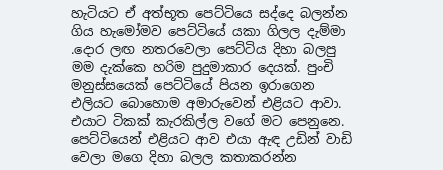හැටියට ඒ අත්භූත පෙට්ටියෙ සද්දෙ බලන්න ගිය හැමෝමව පෙට්ටියේ යකා ගිලල දැම්මා .දොර ලඟ නතරවෙලා පෙට්ටිය දිහා බලපු මම දැක්කෙ හරිම පුදුමාකාර දෙයක්. පුංචි මනුස්සයෙක් පෙට්ටියේ පියන ඉරාගෙන එලියට බොහොම අමාරුවෙන් එළියට ආවා. එයාට ටිකක් කැරකිල්ල වගේ මට පෙනුනෙ. පෙට්ටියෙන් එළියට ආව එයා ඇඳ උඩින් වාඩි වෙලා මගෙ දිහා බලල කතාකරන්න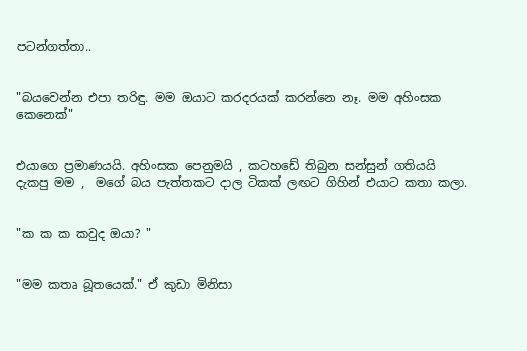පටන්ගත්තා..


"බයවෙන්න එපා තරිඳු. මම ඔයාට කරදරයක් කරන්නෙ නෑ. මම අහිංසක කෙනෙක්"


එයාගෙ ප්‍රමාණයයි. අහිංසක පෙනුමයි , කටහඩේ තිබුන සන්සුන් ගතියයි දැකපු මම ,  මගේ බය පැත්තකට දාල ටිකක් ලඟට ගිහින් එයාට කතා කලා.


"ක ක ක කවුද ඔයා? "


"මම කතෘ බූතයෙක්." ඒ කුඩා මිනිසා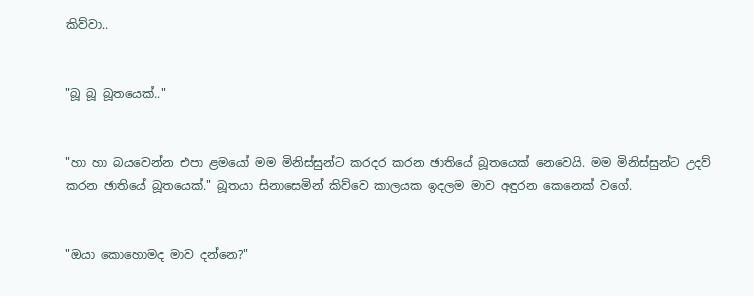කිව්වා..


"බූ බූ බූතයෙක්.."


"හා හා බයවෙන්න එපා ළමයෝ මම මිනිස්සුන්ට කරදර කරන ඡාතියේ බූතයෙක් නෙවෙයි. මම මිනිස්සුන්ට උදව් කරන ඡාතියේ බූතයෙක්." බූතයා සිනාසෙමින් කිව්වෙ කාලයක ඉදලම මාව අඳුරන කෙනෙක් වගේ.


"ඔයා කොහොමද මාව දන්නෙ?"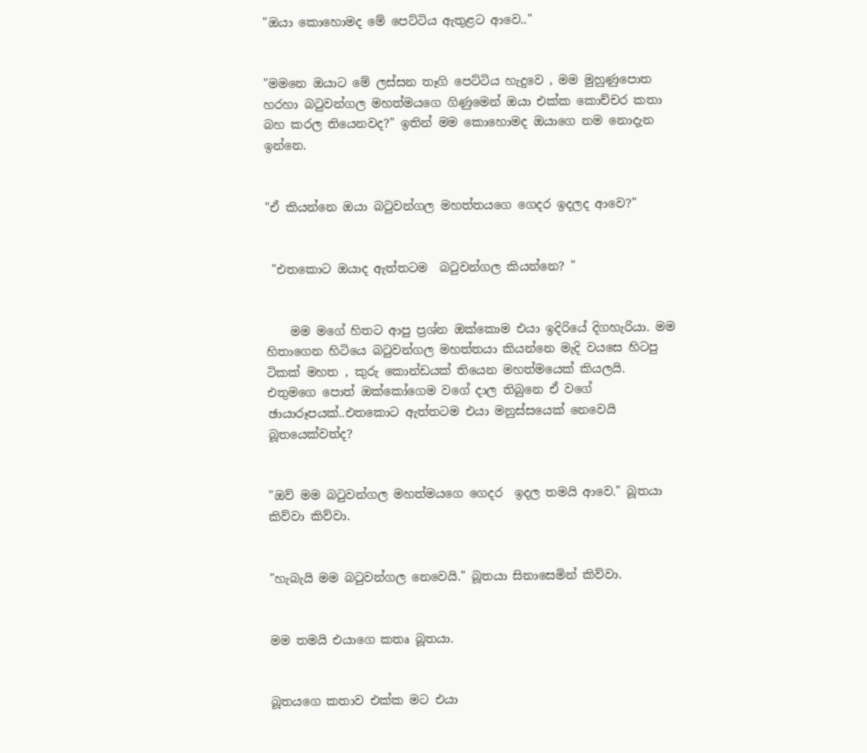"ඔයා කොහොමද මේ පෙට්ටිය ඇතුළට ආවෙ.."


"මමනෙ ඔයාට මේ ලස්සන තෑගි පෙට්ටිය හැදුවෙ , මම මුහුණුපොත හරහා බටුවන්ගල මහත්මයගෙ ගිණුමෙන් ඔයා එක්ක කොච්චර කතා බහ කරල තියෙනවද?" ඉතින් මම කොහොමද ඔයාගෙ නම නොදැන ඉන්නෙ.


"ඒ කියන්නෙ ඔයා බටුවන්ගල මහත්තයගෙ ගෙදර ඉදලද ආවෙ?"


 "එතකොට ඔයාද ඇත්තටම  බටුවන්ගල කියන්නෙ? "


    මම මගේ හිතට ආපු ප්‍රශ්න ඔක්කොම එයා ඉදිරියේ දිගහැරියා. මම හිතාගෙන හිටියෙ බටුවන්ගල මහත්තයා කියන්නෙ මැදි වයසෙ හිටපු ටිකක් මහත , කුරු කොන්ඩයක් තියෙන මහත්මයෙක් කියලයි. එතුමගෙ පොත් ඔක්කෝගෙම වගේ දාල තිබුනෙ ඒ වගේ ඡායාරූපයක්..එතකොට ඇත්තටම එයා මනුස්සයෙක් නෙවෙයි බූතයෙක්වත්ද?


"ඔව් මම බටුවන්ගල මහත්මයගෙ ගෙදර  ඉදල තමයි ආවෙ." බූතයා කිව්වා කිව්වා.


"හැබැයි මම බටුවන්ගල නෙවෙයි." බූතයා සිනාසෙමින් කිව්වා.


මම තමයි එයාගෙ කතෘ බූතයා.


බූතයගෙ කතාව එක්ක මට එයා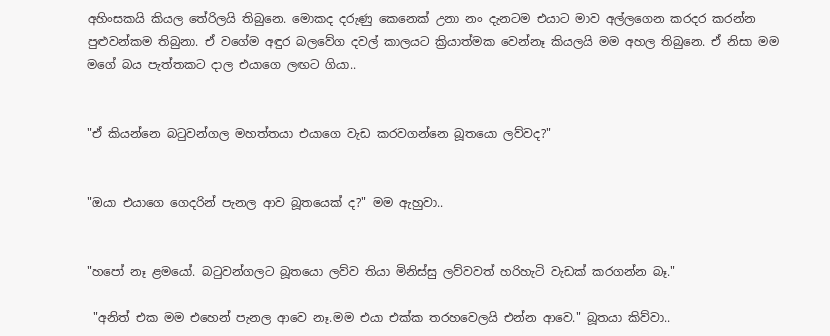අහිංසකයි කියල තේරිලයි තිබුනෙ. මොකද දරුණු කෙනෙක් උනා නං දැනටම එයාට මාව අල්ලගෙන කරදර කරන්න පුළුවන්කම තිබුනා. ඒ වගේම අඳුර බලවේග දවල් කාලයට ක්‍රියාත්මක වෙන්නෑ කියලයි මම අහල තිබුනෙ. ඒ නිසා මම මගේ බය පැත්තකට දාල එයාගෙ ලඟට ගියා..


"ඒ කියන්නෙ බටුවන්ගල මහත්තයා එයාගෙ වැඩ කරවගන්නෙ බූතයො ලව්වද?"


"ඔයා එයාගෙ ගෙදරින් පැනල ආව බූතයෙක් ද?" මම ඇහුවා..


"හපෝ නෑ ළමයෝ. බටුවන්ගලට බූතයො ලව්ව තියා මිනිස්සු ලව්වවත් හරිහැටි වැඩක් කරගන්න බෑ."

 "අනිත් එක මම එහෙන් පැනල ආවෙ නෑ.මම එයා එක්ක තරහවෙලයි එන්න ආවෙ." බූතයා කිව්වා..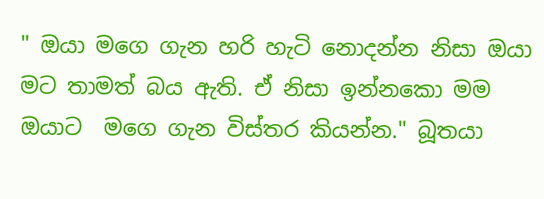" ඔයා මගෙ ගැන හරි හැටි නොදන්න නිසා ඔයා මට තාමත් බය ඇති. ඒ නිසා ඉන්නකො මම ඔයාට  මගෙ ගැන විස්තර කියන්න." බූතයා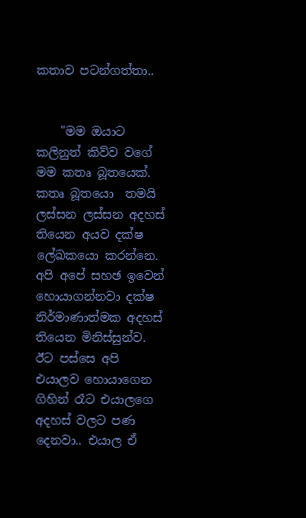කතාව පටන්ගත්තා..


    "මම ඔයාට කලිනුත් කිව්ව වගේ මම කතෘ බූතයෙක්. කතෘ බූතයො  තමයි ලස්සන ලස්සන අදහස් තියෙන අයව දක්ෂ ලේඛකයො කරන්නෙ. අපි අපේ සහඡ ඉවෙන්  හොයාගන්නවා දක්ෂ නිර්මාණාත්මක අදහස් තියෙන මිනිස්සුන්ව. ඊට පස්සෙ අපි එයාලව හොයාගෙන ගිහින් රෑට එයාලගෙ අදහස් වලට පණ දෙනවා.. එයාල ඒ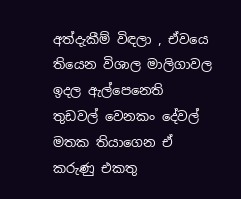අත්දැකීම් විඳලා , ඒවයෙ තියෙන විශාල මාලිගාවල ඉදල ඇල්පෙනෙති තුඩවල් වෙනකං දේවල් මතක තියාගෙන ඒ කරුණු එකතු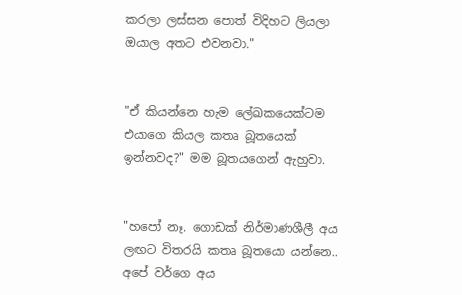කරලා ලස්සන පොත් විදිහට ලියලා ඔයාල අතට එවනවා."


"ඒ කියන්නෙ හැම ලේඛකයෙක්ටම එයාගෙ කියල කතෘ බූතයෙක් ඉන්නවද?" මම බූතයගෙන් ඇහුවා.


"හපෝ නෑ. ගොඩක් නිර්මාණශීලී අය ලඟට විතරයි කතෘ බූතයො යන්නෙ.. අපේ වර්ගෙ අය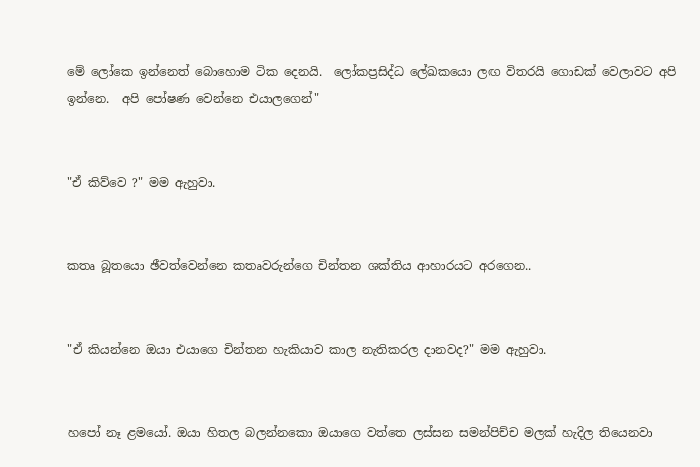මේ ලෝකෙ ඉන්නෙත් බොහොම ටික දෙනයි.  ලෝකප්‍රසිද්ධ ලේඛකයො ලඟ විතරයි ගොඩක් වෙලාවට අපි ඉන්නෙ.  අපි පෝෂණ වෙන්නෙ එයාලගෙන්"


"ඒ කිව්වෙ ?" මම ඇහුවා.


කතෘ බූතයො ඡීවත්වෙන්නෙ කතෘවරුන්ගෙ චින්තන ශක්තිය ආහාරයට අරගෙන..


"ඒ කියන්නෙ ඔයා එයාගෙ චින්තන හැකියාව කාල නැතිකරල දානවද?" මම ඇහුවා.


හපෝ නෑ ළමයෝ. ඔයා හිතල බලන්නකො ඔයාගෙ වත්තෙ ලස්සන සමන්පිච්ච මලක් හැදිල තියෙනවා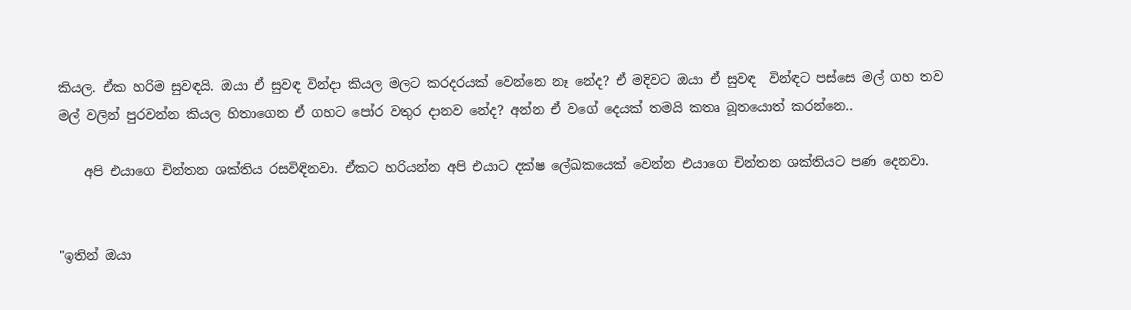කියල. ඒක හරිම සුවඳයි. ඔයා ඒ සුවඳ වින්දා කියල මලට කරදරයක් වෙන්නෙ නෑ නේද? ඒ මදිවට ඔයා ඒ සුවඳ  වින්ඳට පස්සෙ මල් ගහ තව මල් වලින් පුරවන්න කියල හිතාගෙන ඒ ගහට පෝර වතුර දානව නේද? අන්න ඒ වගේ දෙයක් තමයි කතෘ බූතයොත් කරන්නෙ..

    අපි එයාගෙ චින්තන ශක්තිය රසවිඳිනවා. ඒකට හරියන්න අපි එයාට දක්ෂ ලේඛකයෙක් වෙන්න එයාගෙ චින්තන ශක්තියට පණ දෙනවා.


"ඉතින් ඔයා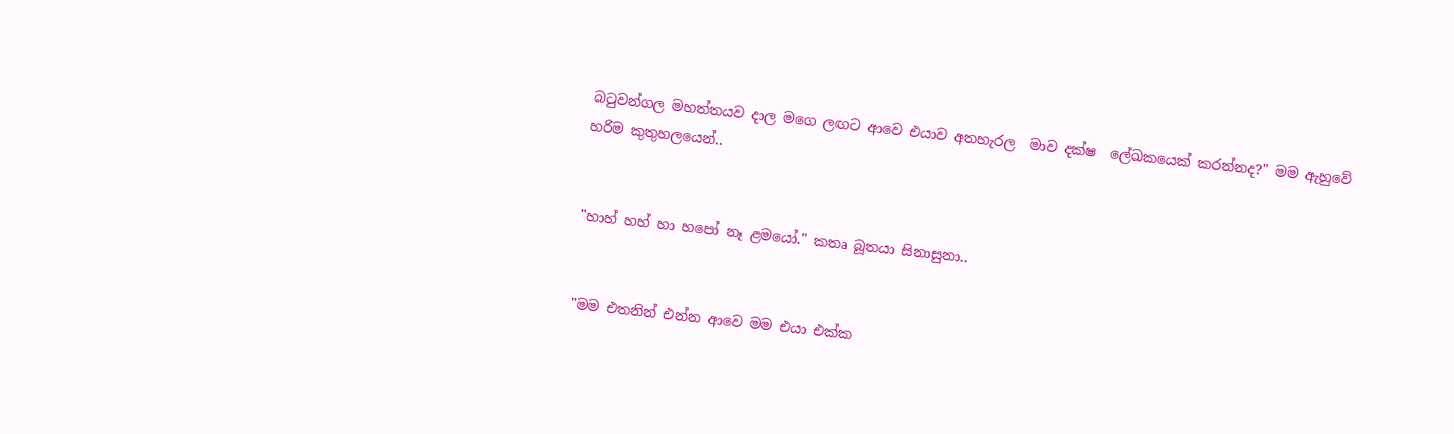බටුවන්ගල මහත්තයව දාල මගෙ ලඟට ආවෙ එයාව අතහැරල  මාව දක්ෂ  ලේඛකයෙක් කරන්නද?" මම ඇහුවේ හරිම කුතුහලයෙන්..


"හාහ් හහ් හා හපෝ නෑ ළමයෝ." කතෘ බූතයා සිනාසුනා..


"මම එතනින් එන්න ආවෙ මම එයා එක්ක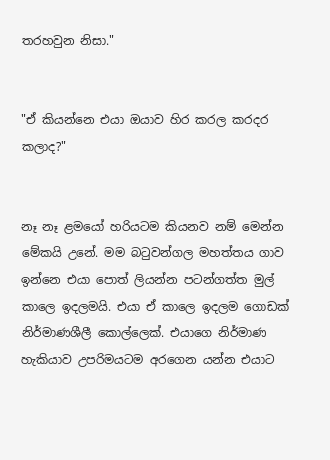තරහවුන නිසා."


"ඒ කියන්නෙ එයා ඔයාව හිර කරල කරදර කලාද?"


නෑ නෑ ළමයෝ හරියටම කියනව නම් මෙන්න මේකයි උනේ. මම බටුවන්ගල මහත්තය ගාව ඉන්නෙ එයා පොත් ලියන්න පටන්ගත්ත මුල් කාලෙ ඉදලමයි. එයා ඒ කාලෙ ඉදලම ගොඩක් නිර්මාණශීලී කොල්ලෙක්. එයාගෙ නිර්මාණ හැකියාව උපරිමයටම අරගෙන යන්න එයාට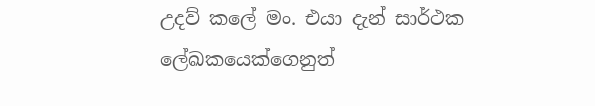උදව් කලේ මං. එයා දැන් සාර්ථක ලේඛකයෙක්ගෙනුත්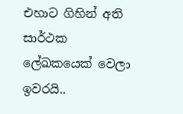එහාට ගිහින් අති සාර්ථක ලේඛකයෙක් වෙලා ඉවරයි..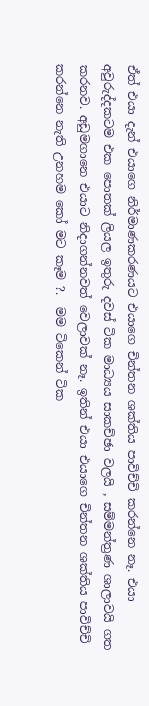ඒත් එයා දැන් එයාගෙ නිර්මාණකරණයට එයාගෙ චින්තන ශක්තිය පාවිච්චි කරන්නෙ නෑ. එයා අවුරුද්දකටම එක පොතක් ලියල ඉතුරු දවස් ටික මාධ්‍යය සාකච්ඡා වලයි , සම්මන්ත්‍රණ ශාලාවයි ගත කරනව. අඩුමගානෙ එයාට නිදාගන්නවත් වෙලාවක් නෑ. ඉතින් එයා එයාගෙ චින්තන ශක්තිය පාවිච්චි කරන්නෙ නැති උනහම කෝ මට කෑම ?.  මම ටිකෙන් ටික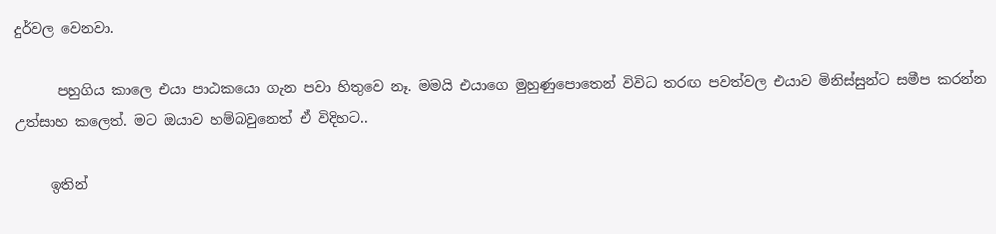දුර්වල වෙනවා.

      පහුගිය කාලෙ එයා පාඨකයො ගැන පවා හිතුවෙ නෑ. මමයි එයාගෙ මුහුණුපොතෙන් විවිධ තරඟ පවත්වල එයාව මිනිස්සුන්ට සමීප කරන්න උත්සාහ කලෙත්. මට ඔයාව හම්බවුනෙත් ඒ විදිහට..

     ඉතින්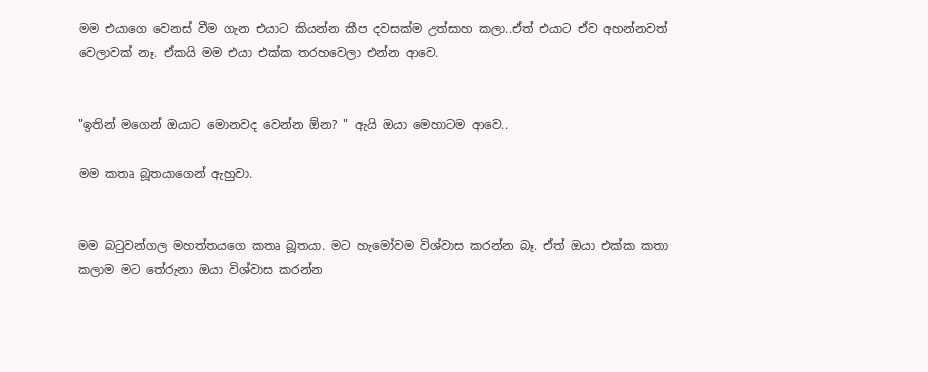මම එයාගෙ වෙනස් වීම ගැන එයාට කියන්න කීප දවසක්ම උත්සාහ කලා..ඒත් එයාට ඒව අහන්නවත් වෙලාවක් නෑ. ඒකයි මම එයා එක්ක තරහවෙලා එන්න ආවෙ.


"ඉතින් මගෙන් ඔයාට මොනවද වෙන්න ඕන? " ඇයි ඔයා මෙහාටම ආවෙ..

මම කතෘ බූතයාගෙන් ඇහුවා.


මම බටුවන්ගල මහත්තයගෙ කතෘ බූතයා. මට හැමෝවම විශ්වාස කරන්න බෑ. ඒත් ඔයා එක්ක කතා කලාම මට තේරුනා ඔයා විශ්වාස කරන්න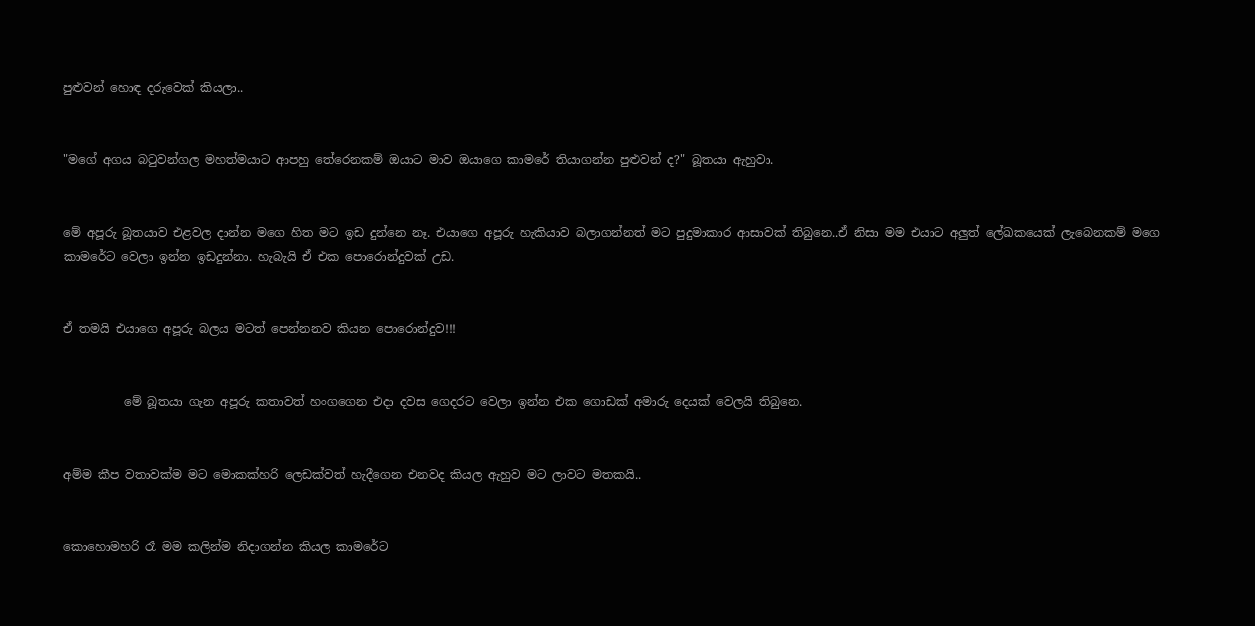පුළුවන් හොඳ දරුවෙක් කියලා..


"මගේ අගය බටුවන්ගල මහත්මයාට ආපහු තේරෙනකම් ඔයාට මාව ඔයාගෙ කාමරේ තියාගන්න පුළුවන් ද?" බූතයා ඇහුවා.


මේ අපූරු බූතයාව එළවල දාන්න මගෙ හිත මට ඉඩ දුන්නෙ නෑ. එයාගෙ අපූරු හැකියාව බලාගන්නත් මට පුදුමාකාර ආසාවක් තිබුනෙ..ඒ නිසා මම එයාට අලුත් ලේඛකයෙක් ලැබෙනකම් මගෙ කාමරේට වෙලා ඉන්න ඉඩදුන්නා. හැබැයි ඒ එක පොරොන්දුවක් උඩ.


ඒ තමයි එයාගෙ අපූරු බලය මටත් පෙන්නනව කියන පොරොන්දුව!!!


          මේ බූතයා ගැන අපූරු කතාවත් හංගගෙන එදා දවස ගෙදරට වෙලා ඉන්න එක ගොඩක් අමාරු දෙයක් වෙලයි තිබුනෙ.


අම්ම කීප වතාවක්ම මට මොකක්හරි ලෙඩක්වත් හැදීගෙන එනවද කියල ඇහුව මට ලාවට මතකයි..


කොහොමහරි රෑ මම කලින්ම නිදාගන්න කියල කාමරේට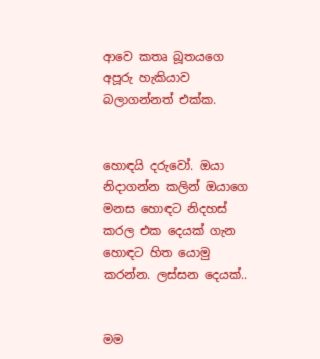ආවෙ කතෘ බූතයගෙ අපූරු හැකියාව බලාගන්නත් එක්ක.


හොඳයි දරුවෝ. ඔයා නිදාගන්න කලින් ඔයාගෙ මනස හොඳට නිදහස් කරල එක දෙයක් ගැන හොඳට හිත යොමු කරන්න. ලස්සන දෙයක්..


මම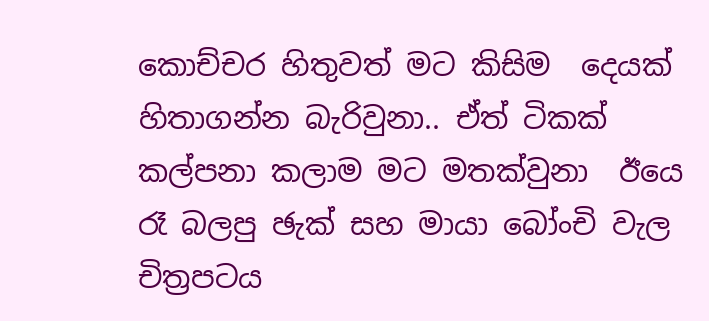කොච්චර හිතුවත් මට කිසිම  දෙයක් හිතාගන්න බැරිවුනා.. ඒත් ටිකක් කල්පනා කලාම මට මතක්වුනා  ඊයෙ රෑ බලපු ඡැක් සහ මායා බෝංචි වැල චිත්‍රපටය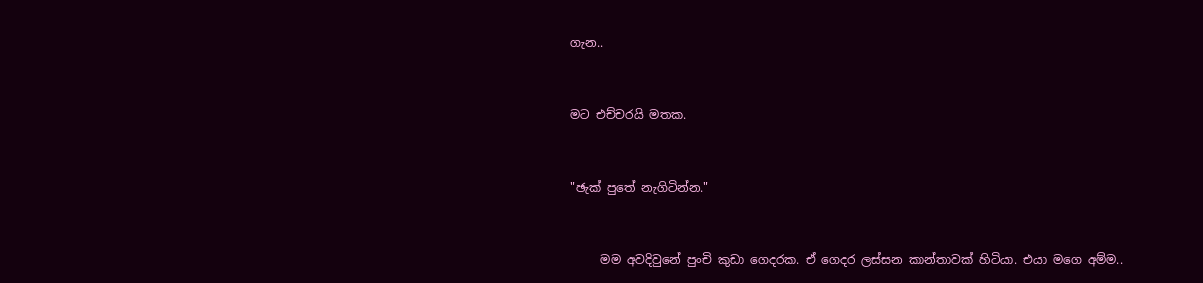ගැන..


මට එච්චරයි මතක.


"ඡැක් පුතේ නැගිටින්න."


     මම අවදිවුනේ පුංචි කුඩා ගෙදරක. ඒ ගෙදර ලස්සන කාන්තාවක් හිටියා. එයා මගෙ අම්ම..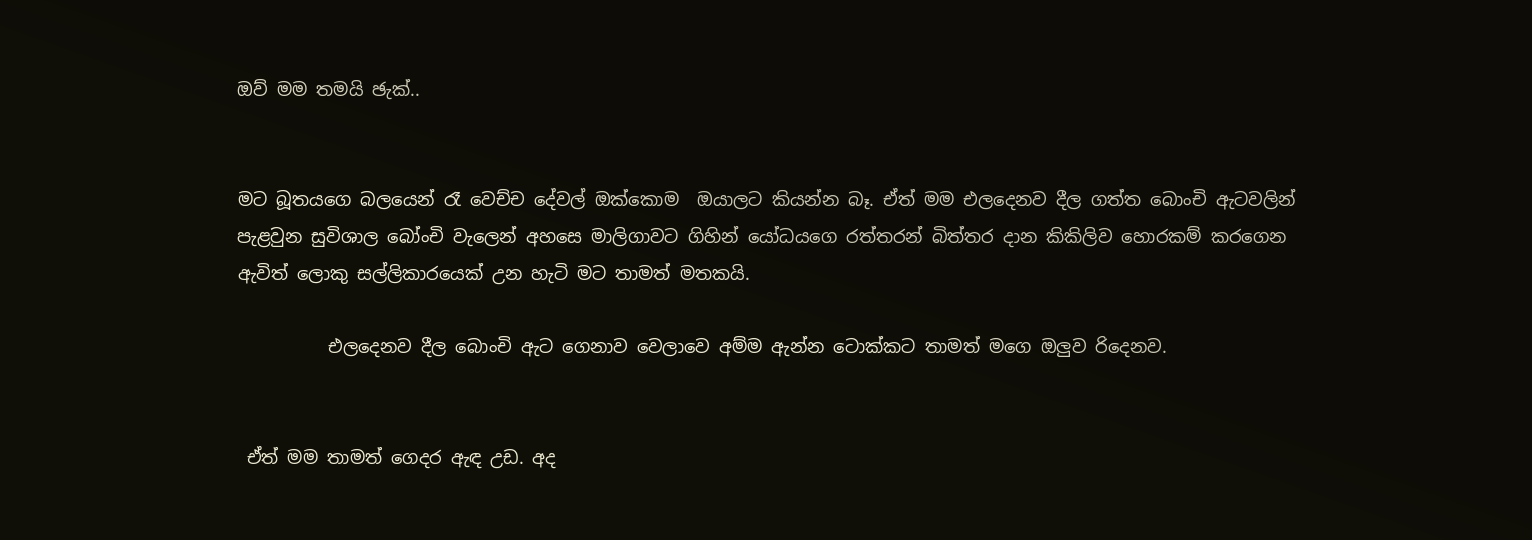ඔව් මම තමයි ඡැක්..


මට බූතයගෙ බලයෙන් රෑ වෙච්ච දේවල් ඔක්කොම  ඔයාලට කියන්න බෑ. ඒත් මම එලදෙනව දීල ගත්ත බොංචි ඇටවලින් පැළවුන සුවිශාල බෝංචි වැලෙන් අහසෙ මාලිගාවට ගිහින් යෝධයගෙ රත්තරන් බිත්තර දාන කිකිලිව හොරකම් කරගෙන ඇවිත් ලොකු සල්ලිකාරයෙක් උන හැටි මට තාමත් මතකයි.

          එලදෙනව දීල බොංචි ඇට ගෙනාව වෙලාවෙ අම්ම ඇන්න ටොක්කට තාමත් මගෙ ඔලුව රිදෙනව.


 ඒත් මම තාමත් ගෙදර ඇඳ උඩ. අද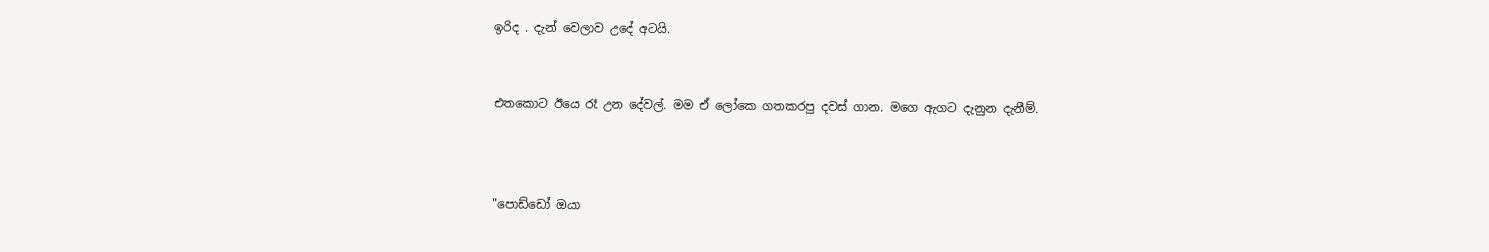ඉරිද . දැන් වෙලාව උදේ අටයි.


එතකොට ඊයෙ රෑ උන දේවල්. මම ඒ ලෝකෙ ගතකරපු දවස් ගාන. මගෙ ඇගට දැනුන දැනීම්.



"පොඩ්ඩෝ ඔයා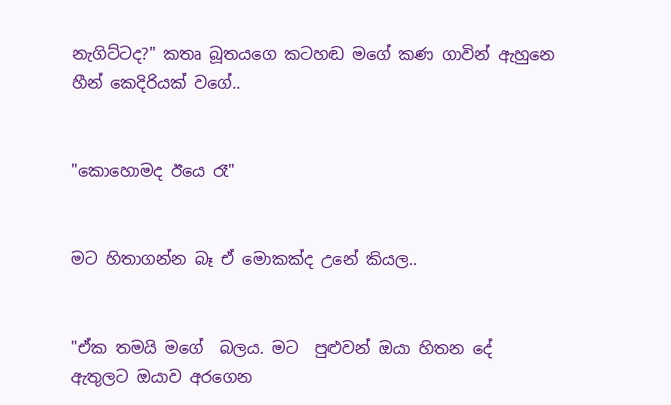නැගිට්ටද?" කතෘ බූතයගෙ කටහඬ මගේ කණ ගාවින් ඇහුනෙ හීන් කෙදිරියක් වගේ..


"කොහොමද ඊයෙ රෑ"


මට හිතාගන්න බෑ ඒ මොකක්ද උනේ කියල..


"ඒක තමයි මගේ  බලය. මට  පුළුවන් ඔයා හිතන දේ ඇතුලට ඔයාව අරගෙන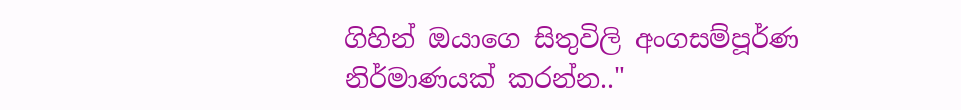ගිහින් ඔයාගෙ සිතුවිලි අංගසම්පූර්ණ නිර්මාණයක් කරන්න.."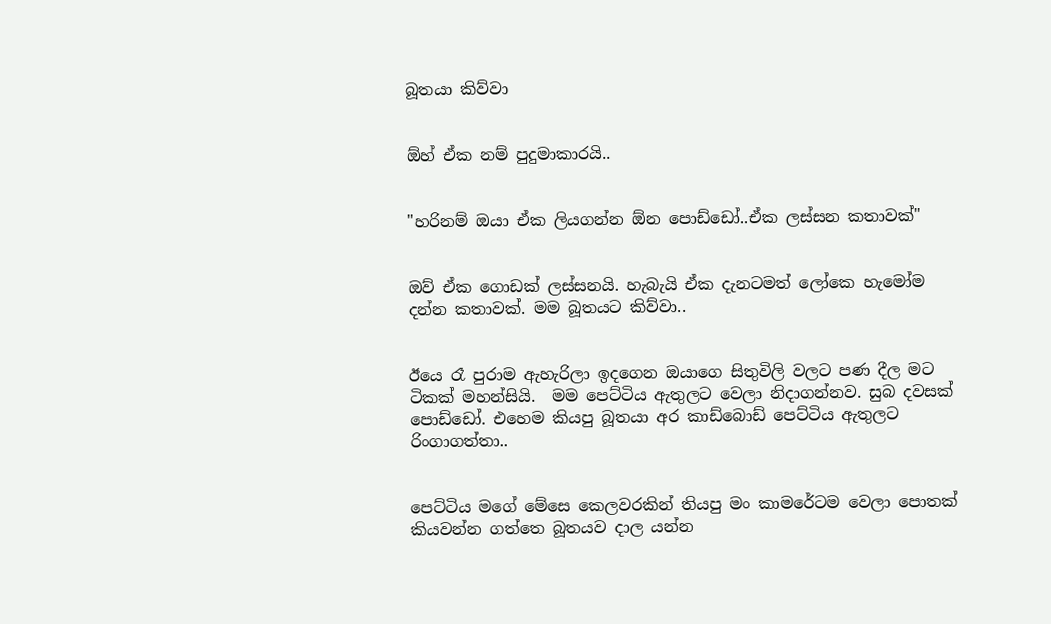බූතයා කිව්වා


ඕහ් ඒක නම් පුදුමාකාරයි..


"හරිනම් ඔයා ඒක ලියගන්න ඕන පොඩ්ඩෝ..ඒක ලස්සන කතාවක්"


ඔව් ඒක ගොඩක් ලස්සනයි. හැබැයි ඒක දැනටමත් ලෝකෙ හැමෝම දන්න කතාවක්. මම බූතයට කිව්වා..


ඊයෙ රෑ පුරාම ඇහැරිලා ඉදගෙන ඔයාගෙ සිතුවිලි වලට පණ දීල මට ටිකක් මහන්සියි.  මම පෙට්ටිය ඇතුලට වෙලා නිදාගන්නව. සුබ දවසක් පොඩ්ඩෝ. එහෙම කියපු බූතයා අර කාඩ්බොඩ් පෙට්ටිය ඇතුලට රිංගාගත්තා..


පෙට්ටිය මගේ මේසෙ කෙලවරකින් තියපු මං කාමරේටම වෙලා පොතක් කියවන්න ගත්තෙ බූතයව දාල යන්න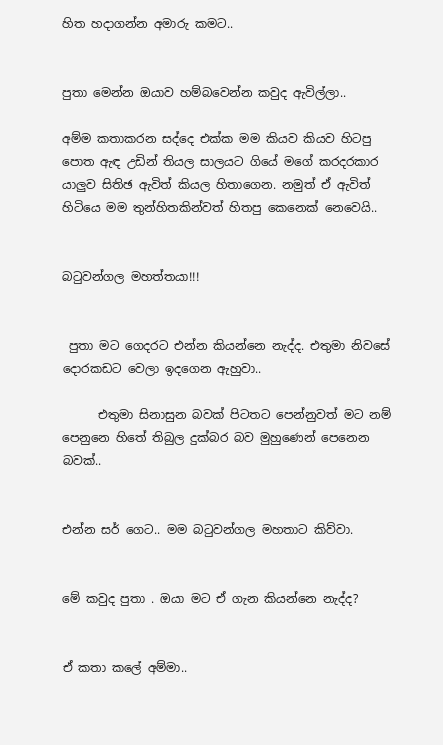හිත හදාගන්න අමාරු කමට..


පුතා මෙන්න ඔයාව හම්බවෙන්න කවුද ඇවිල්ලා..

අම්ම කතාකරන සද්දෙ එක්ක මම කියව කියව හිටපු පොත ඇඳ උඩින් තියල සාලයට ගියේ මගේ කරදරකාර යාලුව සිතිඡ ඇවිත් කියල හිතාගෙන. නමුත් ඒ ඇවිත් හිටියෙ මම තුන්හිතකින්වත් හිතපු කෙනෙක් නෙවෙයි..


බටුවන්ගල මහත්තයා!!!


 පුතා මට ගෙදරට එන්න කියන්නෙ නැද්ද. එතුමා නිවසේ දොරකඩට වෙලා ඉදගෙන ඇහුවා..

      එතුමා සිනාසුන බවක් පිටතට පෙන්නුවත් මට නම් පෙනුනෙ හිතේ තිබුල දුක්බර බව මුහුණෙන් පෙනෙන බවක්..


එන්න සර් ගෙට.. මම බටුවන්ගල මහතාට කිව්වා.


මේ කවුද පුතා . ඔයා මට ඒ ගැන කියන්නෙ නැද්ද?


ඒ කතා කලේ අම්මා..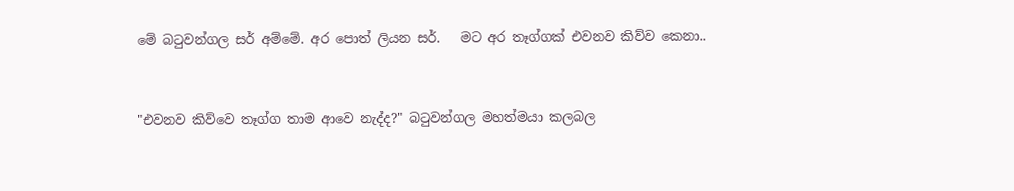මේ බටුවන්ගල සර් අම්මේ. අර පොත් ලියන සර්.   මට අර තෑග්ගක් එවනව කිව්ව කෙනා..


"එවනව කිව්වෙ තෑග්ග තාම ආවෙ නැද්ද?" බටුවන්ගල මහත්මයා කලබල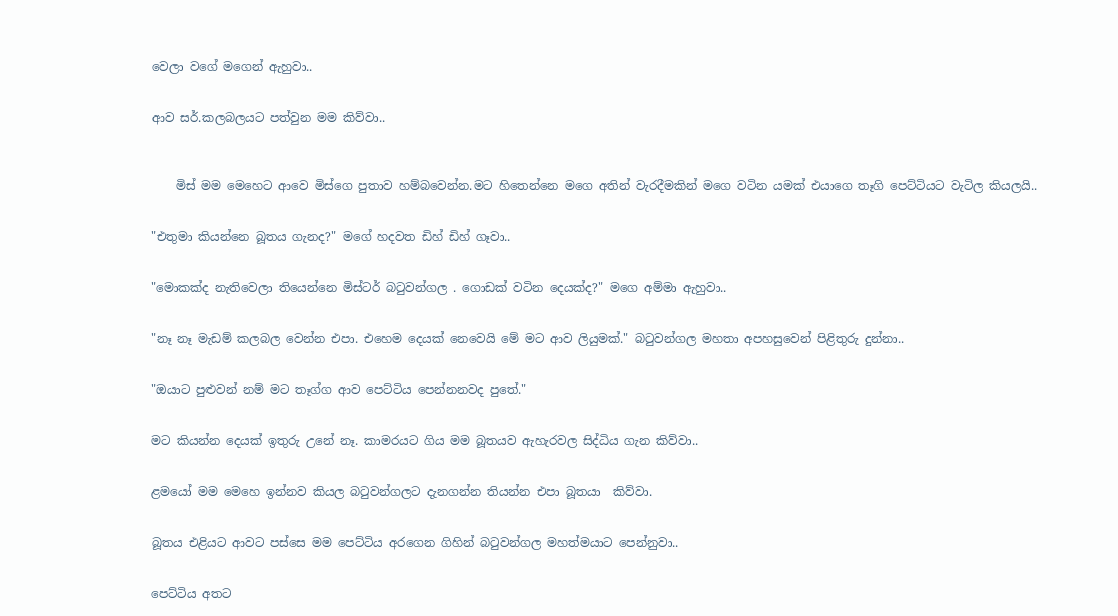වෙලා වගේ මගෙන් ඇහුවා..


ආව සර්.කලබලයට පත්වුන මම කිව්වා..



    මිස් මම මෙහෙට ආවෙ මිස්ගෙ පුතාව හම්බවෙන්න.මට හිතෙන්නෙ මගෙ අතින් වැරදීමකින් මගෙ වටින යමක් එයාගෙ තෑගි පෙට්ටියට වැටිල කියලයි..


"එතුමා කියන්නෙ බූතය ගැනද?" මගේ හදවත ඩිහ් ඩිහ් ගෑවා..


"මොකක්ද නැතිවෙලා තියෙන්නෙ මිස්ටර් බටුවන්ගල . ගොඩක් වටින දෙයක්ද?" මගෙ අම්මා ඇහුවා..


"නෑ නෑ මැඩම් කලබල වෙන්න එපා. එහෙම දෙයක් නෙවෙයි මේ මට ආව ලියුමක්." බටුවන්ගල මහතා අපහසුවෙන් පිළිතුරු දුන්නා..


"ඔයාට පුළුවන් නම් මට තෑග්ග ආව පෙට්ටිය පෙන්නනවද පුතේ."


මට කියන්න දෙයක් ඉතුරු උනේ නෑ. කාමරයට ගිය මම බූතයව ඇහැරවල සිද්ධිය ගැන කිව්වා..


ළමයෝ මම මෙහෙ ඉන්නව කියල බටුවන්ගලට දැනගන්න තියන්න එපා බූතයා  කිව්වා.


බූතය එළියට ආවට පස්සෙ මම පෙට්ටිය අරගෙන ගිහින් බටුවන්ගල මහත්මයාට පෙන්නුවා..


පෙට්ටිය අතට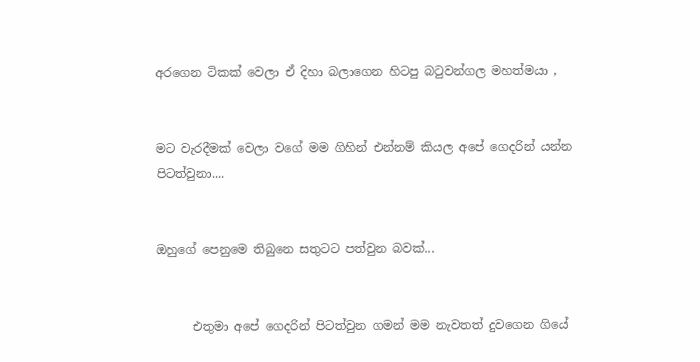අරගෙන ටිකක් වෙලා ඒ දිහා බලාගෙන හිටපු බටුවන්ගල මහත්මයා ,


මට වැරදීමක් වෙලා වගේ මම ගිහින් එන්නම් කියල අපේ ගෙදරින් යන්න පිටත්වුනා....


ඔහුගේ පෙනුමෙ තිබුනෙ සතුටට පත්වුන බවක්...


      එතුමා අපේ ගෙදරින් පිටත්වුන ගමන් මම නැවතත් දුවගෙන ගියේ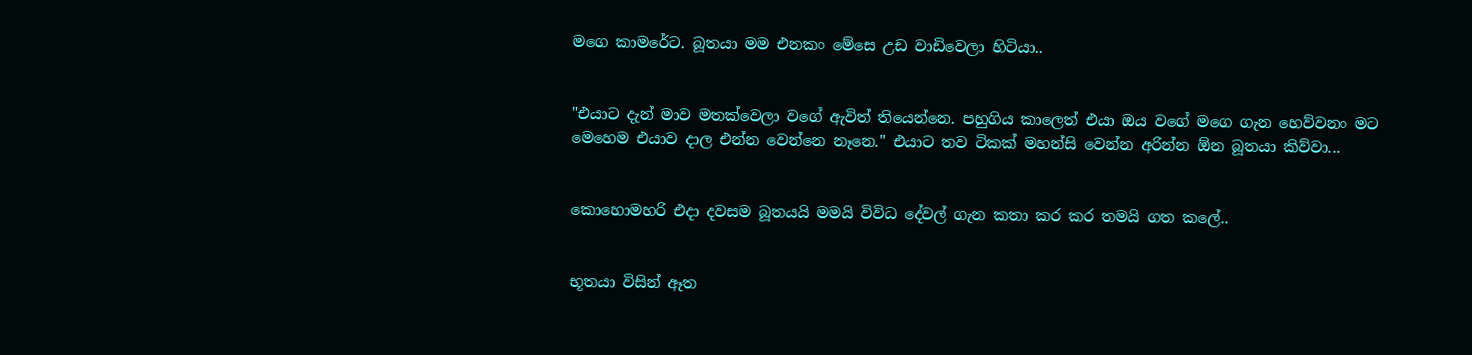මගෙ කාමරේට. බූතයා මම එනකං මේසෙ උඩ වාඩිවෙලා හිටියා..


"එයාට දැන් මාව මතක්වෙලා වගේ ඇවිත් තියෙන්නෙ. පහුගිය කාලෙත් එයා ඔය වගේ මගෙ ගැන හෙව්වනං මට මෙහෙම එයාව දාල එන්න වෙන්නෙ නෑනෙ." එයාට තව ටිකක් මහන්සි වෙන්න අරින්න ඕන බූතයා කිව්වා...


කොහොමහරි එදා දවසම බූතයයි මමයි විවිධ දේවල් ගැන කතා කර කර තමයි ගත කලේ..


භූතයා විසින් ඈත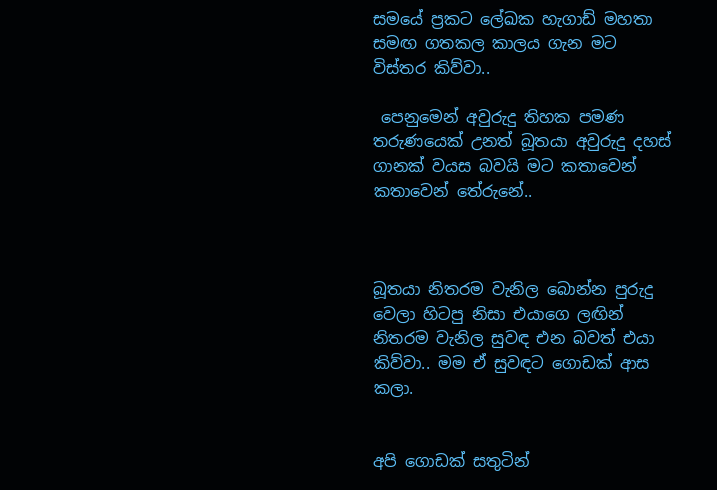සමයේ ප්‍රකට ලේඛක හැගාඩ් මහතා සමඟ ගතකල කාලය ගැන මට විස්තර කිව්වා..

 පෙනුමෙන් අවුරුදු තිහක පමණ තරුණයෙක් උනත් බූතයා අවුරුදු දහස් ගානක් වයස බවයි මට කතාවෙන් කතාවෙන් තේරුනේ..



බූතයා නිතරම වැනිල බොන්න පුරුදු වෙලා හිටපු නිසා එයාගෙ ලඟින් නිතරම වැනිල සුවඳ එන බවත් එයා කිව්වා.. මම ඒ සුවඳට ගොඩක් ආස කලා.


අපි ගොඩක් සතුටින්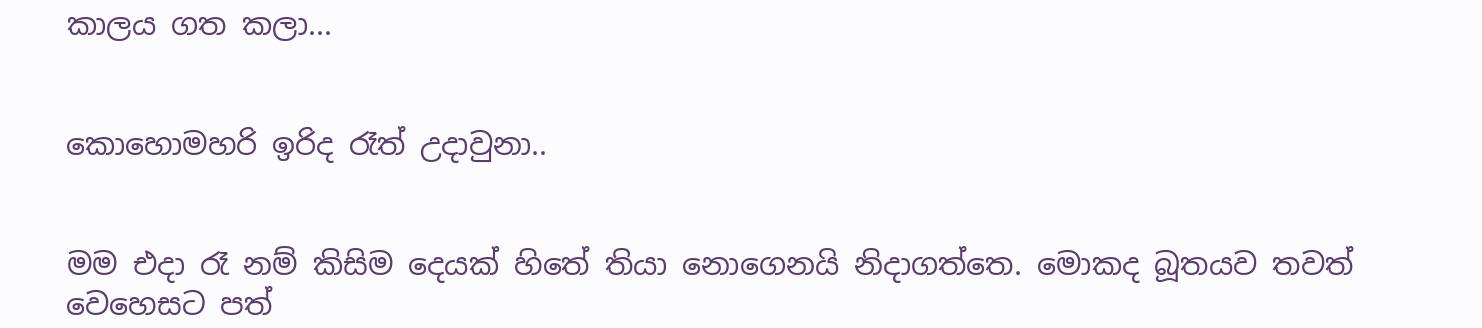කාලය ගත කලා...


කොහොමහරි ඉරිද රෑත් උදාවුනා..


මම එදා රෑ නම් කිසිම දෙයක් හිතේ තියා නොගෙනයි නිදාගත්තෙ. මොකද බූතයව තවත් වෙහෙසට පත්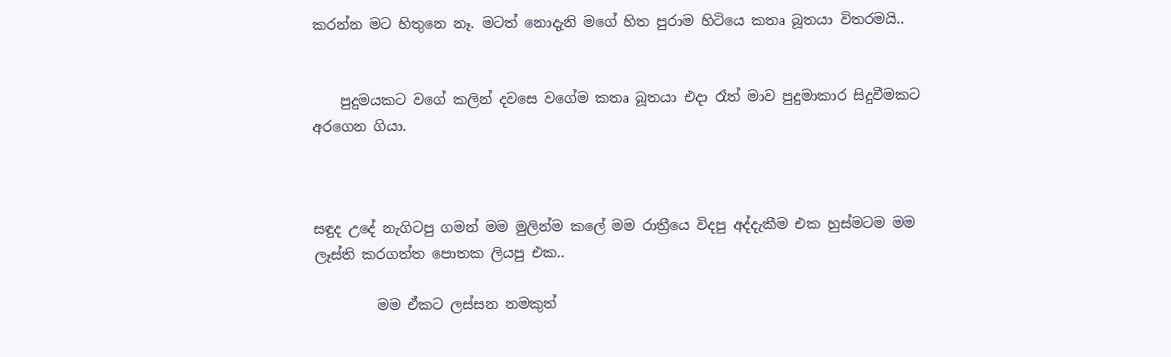කරන්න මට හිතුනෙ නෑ. මටත් නොදැනි මගේ හිත පුරාම හිටියෙ කතෘ බූතයා විතරමයි..


    පුදුමයකට වගේ කලින් දවසෙ වගේම කතෘ බූතයා එදා රෑත් මාව පුදුමාකාර සිදුවීමකට අරගෙන ගියා.



සඳුද උදේ නැගිටපු ගමන් මම මුලින්ම කලේ මම රාත්‍රීයෙ විදපු අද්දැකීම එක හුස්මටම මම ලෑස්ති කරගත්ත පොතක ලියපු එක..

         මම ඒකට ලස්සන නමකුත්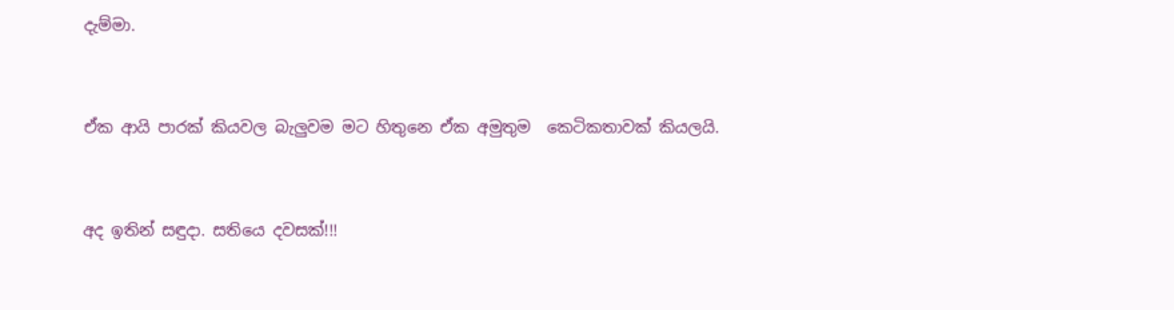දැම්මා.


ඒක ආයි පාරක් කියවල බැලුවම මට හිතුනෙ ඒක අමුතුම  කෙටිකතාවක් කියලයි.


අද ඉතින් සඳුදා. සතියෙ දවසක්!!!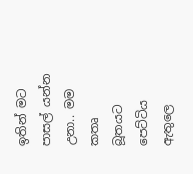ඉතින් මට පාසල් යන්න උනා.. මම කතෘ බූතයට පෙට්ටිය ඇතුලෙ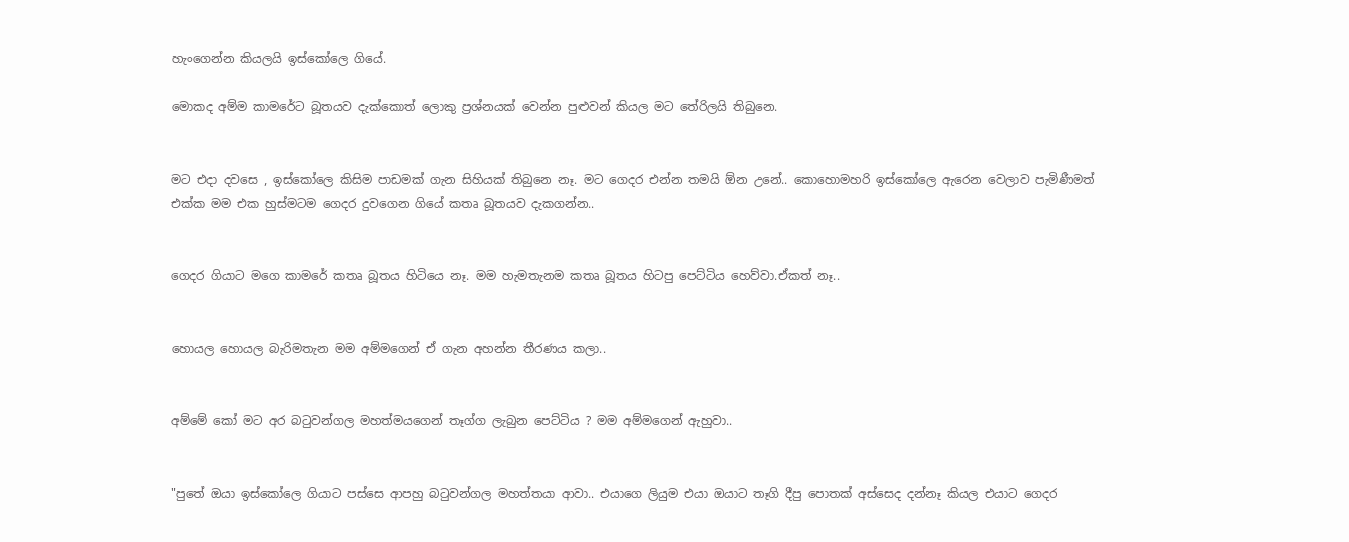හැංගෙන්න කියලයි ඉස්කෝලෙ ගියේ.

මොකද අම්ම කාමරේට බූතයව දැක්කොත් ලොකු ප්‍රශ්නයක් වෙන්න පුළුවන් කියල මට තේරිලයි තිබුනෙ.


මට එදා දවසෙ , ඉස්කෝලෙ කිසිම පාඩමක් ගැන සිහියක් තිබුනෙ නෑ. මට ගෙදර එන්න තමයි ඕන උනේ.. කොහොමහරි ඉස්කෝලෙ ඇරෙන වෙලාව පැමිණීමත් එක්ක මම එක හුස්මටම ගෙදර දුවගෙන ගියේ කතෘ බූතයව දැකගන්න..


ගෙදර ගියාට මගෙ කාමරේ කතෘ බූතය හිටියෙ නෑ. මම හැමතැනම කතෘ බූතය හිටපු පෙට්ටිය හෙව්වා.ඒකත් නෑ..


හොයල හොයල බැරිමතැන මම අම්මගෙන් ඒ ගැන අහන්න තීරණය කලා..


අම්මේ කෝ මට අර බටුවන්ගල මහත්මයගෙන් තෑග්ග ලැබුන පෙට්ටිය ? මම අම්මගෙන් ඇහුවා..


"පුතේ ඔයා ඉස්කෝලෙ ගියාට පස්සෙ ආපහු බටුවන්ගල මහත්තයා ආවා.. එයාගෙ ලියුම එයා ඔයාට තෑගි දීපු පොතක් අස්සෙද දන්නෑ කියල එයාට ගෙදර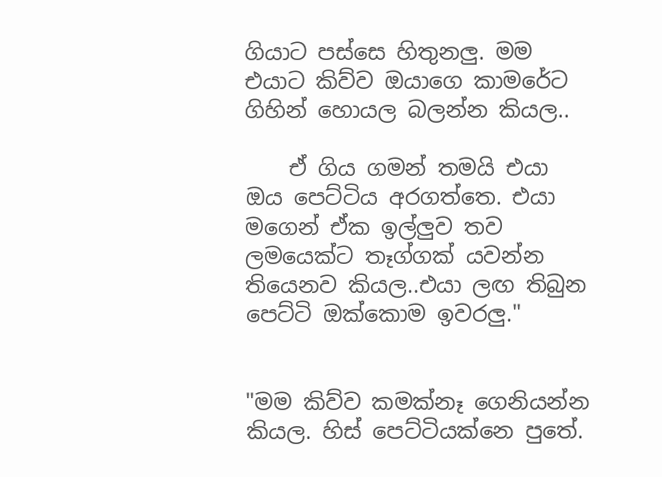ගියාට පස්සෙ හිතුනලු. මම එයාට කිව්ව ඔයාගෙ කාමරේට ගිහින් හොයල බලන්න කියල..

    ඒ ගිය ගමන් තමයි එයා ඔය පෙට්ටිය අරගත්තෙ. එයා මගෙන් ඒක ඉල්ලුව තව ලමයෙක්ට තෑග්ගක් යවන්න තියෙනව කියල..එයා ලඟ තිබුන පෙට්ටි ඔක්කොම ඉවරලු."


"මම කිව්ව කමක්නෑ ගෙනියන්න කියල. හිස් පෙට්ටියක්නෙ පුතේ.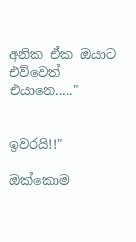අනික ඒක ඔයාට එව්වෙත් එයානෙ....."


ඉවරයි!!"

ඔක්කොම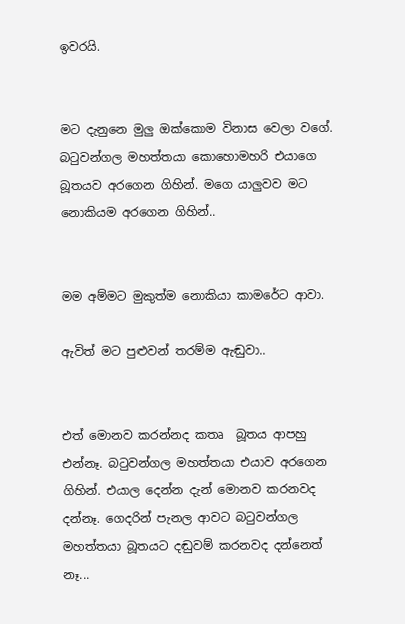ඉවරයි.


මට දැනුනෙ මුලු ඔක්කොම විනාස වෙලා වගේ. බටුවන්ගල මහත්තයා කොහොමහරි එයාගෙ බූතයව අරගෙන ගිහින්. මගෙ යාලුවව මට නොකියම අරගෙන ගිහින්..


මම අම්මට මුකුත්ම නොකියා කාමරේට ආවා.

ඇවිත් මට පුළුවන් තරම්ම ඇඬුවා..


එත් මොනව කරන්නද කතෘ  බූතය ආපහු එන්නෑ. බටුවන්ගල මහත්තයා එයාව අරගෙන ගිහින්. එයාල දෙන්න දැන් මොනව කරනවද දන්නෑ. ගෙදරින් පැනල ආවට බටුවන්ගල මහත්තයා බූතයට දඬුවම් කරනවද දන්නෙත් නෑ...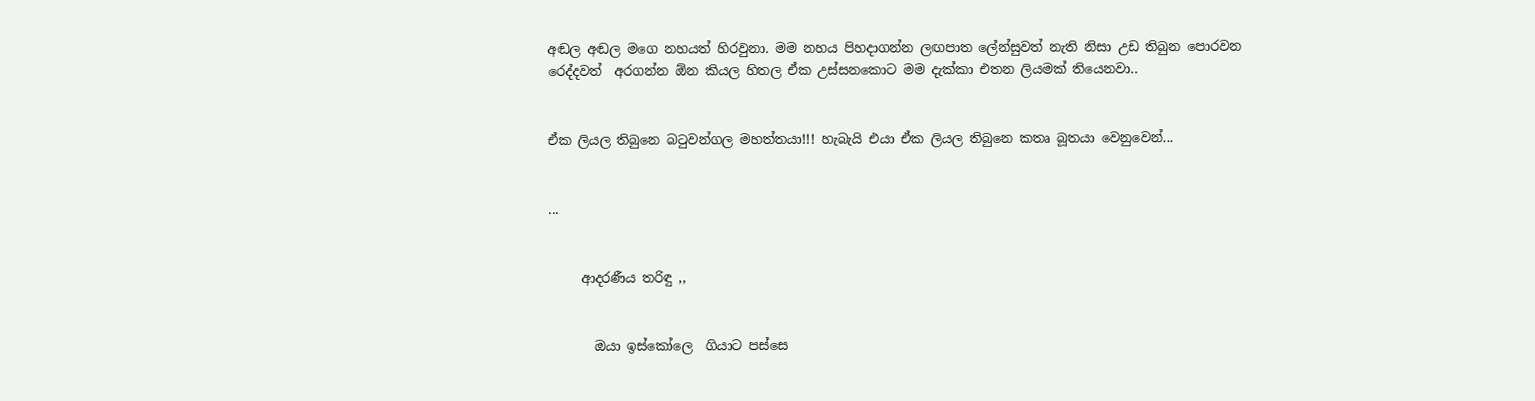අඬල අඬල මගෙ නහයත් හිරවුනා. මම නහය පිහදාගන්න ලඟපාත ලේන්සුවත් නැති නිසා උඩ තිබුන පොරවන රෙද්දවත්  අරගන්න ඕන කියල හිතල ඒක උස්සනකොට මම දැක්කා එතන ලියමක් තියෙනවා..


ඒක ලියල තිබුනෙ බටුවන්ගල මහත්තයා!!! හැබැයි එයා ඒක ලියල තිබුනෙ කතෘ බූතයා වෙනුවෙන්...


...


     ආදරණීය තරිඳු ,,


       ඔයා ඉස්කෝලෙ  ගියාට පස්සෙ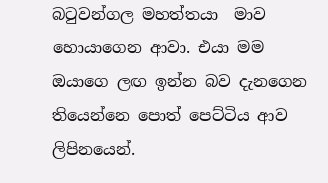බටුවන්ගල මහත්තයා  මාව හොයාගෙන ආවා. එයා මම ඔයාගෙ ලඟ ඉන්න බව දැනගෙන තියෙන්නෙ පොත් පෙට්ටිය ආව ලිපිනයෙන්.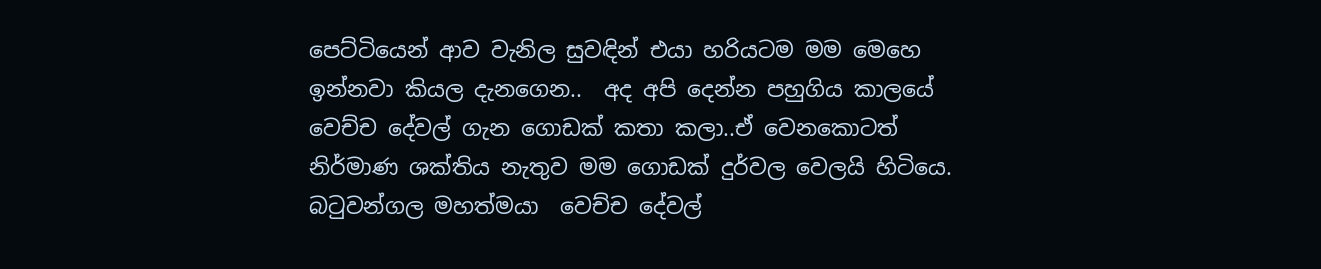පෙට්ටියෙන් ආව වැනිල සුවඳින් එයා හරියටම මම මෙහෙ ඉන්නවා කියල දැනගෙන..  අද අපි දෙන්න පහුගිය කාලයේ වෙච්ච දේවල් ගැන ගොඩක් කතා කලා..ඒ වෙනකොටත් නිර්මාණ ශක්තිය නැතුව මම ගොඩක් දුර්වල වෙලයි හිටියෙ. බටුවන්ගල මහත්මයා  වෙච්ච දේවල්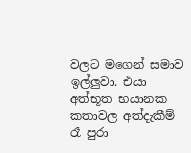වලට මගෙන් සමාව ඉල්ලුවා. එයා අත්භූත භයානක කතාවල අත්දැකීම් රෑ පුරා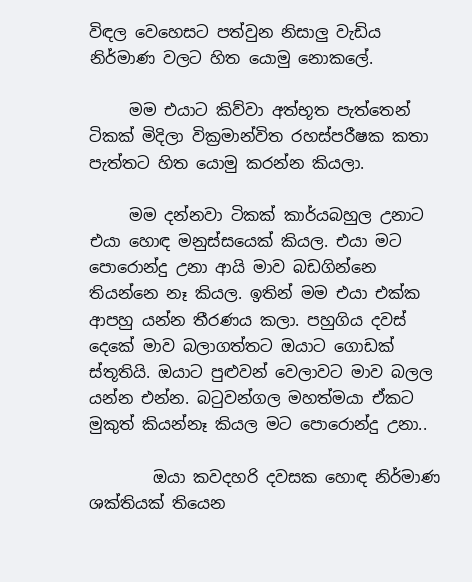විඳල වෙහෙසට පත්වුන නිසාලු වැඩිය නිර්මාණ වලට හිත යොමු නොකලේ.

     මම එයාට කිව්වා අත්භූත පැත්තෙන් ටිකක් මිදිලා වික්‍රමාන්විත රහස්පරීෂක කතා පැත්තට හිත යොමු කරන්න කියලා.

     මම දන්නවා ටිකක් කාර්යබහුල උනාට එයා හොඳ මනුස්සයෙක් කියල. එයා මට පොරොන්දු උනා ආයි මාව බඩගින්නෙ තියන්නෙ නෑ කියල. ඉතින් මම එයා එක්ක ආපහු යන්න තීරණය කලා. පහුගිය දවස් දෙකේ මාව බලාගත්තට ඔයාට ගොඩක් ස්තූතියි. ඔයාට පුළුවන් වෙලාවට මාව බලල යන්න එන්න. බටුවන්ගල මහත්මයා ඒකට මුකුත් කියන්නෑ කියල මට පොරොන්දු උනා..

        ඔයා කවදහරි දවසක හොඳ නිර්මාණ ශක්තියක් තියෙන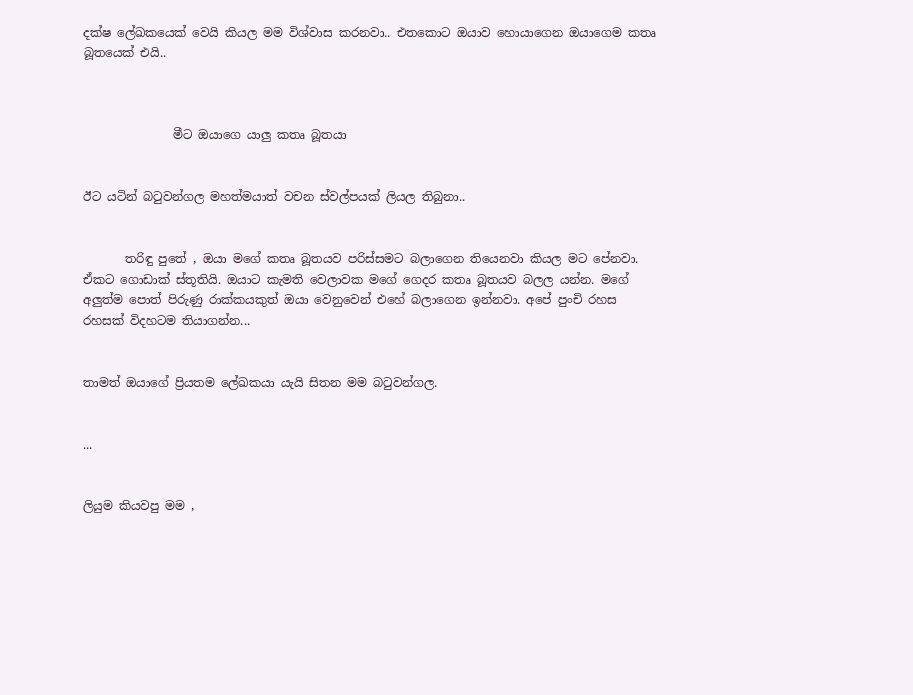දක්ෂ ලේඛකයෙක් වෙයි කියල මම විශ්වාස කරනවා.. එතකොට ඔයාව හොයාගෙන ඔයාගෙම කතෘ බූතයෙක් එයි..



               මීට ඔයාගෙ යාලු කතෘ බූතයා


ඊට යටින් බටුවන්ගල මහත්මයාත් වචන ස්වල්පයක් ලියල තිබුනා..


       තරිඳු පුතේ , ඔයා මගේ කතෘ බූතයව පරිස්සමට බලාගෙන තියෙනවා කියල මට පේනවා. ඒකට ගොඩාක් ස්තූතියි. ඔයාට කැමති වෙලාවක මගේ ගෙදර කතෘ බූතයව බලල යන්න. මගේ අලුත්ම පොත් පිරුණු රාක්කයකුත් ඔයා වෙනුවෙන් එහේ බලාගෙන ඉන්නවා. අපේ පුංචි රහස රහසක් විදහටම තියාගන්න...


තාමත් ඔයාගේ ප්‍රියතම ලේඛකයා යැයි සිතන මම බටුවන්ගල.


...


ලියුම කියවපු මම ,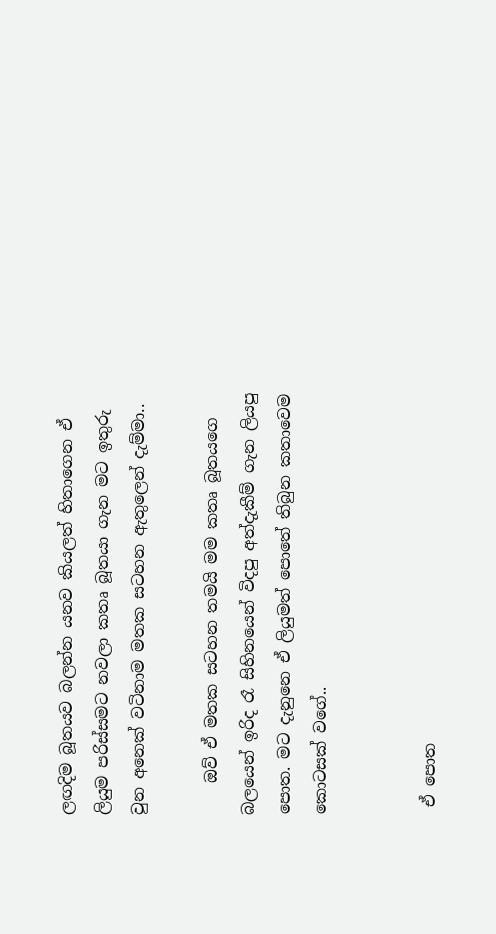ලඟදිම බූතයව බලන්න යනව කියලත් හිතාගෙන ඒ ලියුම පරිස්සමට නවලා කතෘ බූතයා ගැන මට ඉතුරු වුන අනෙක් වටිනාම මතක සටහන ඇතුලෙන් දැම්මා..

    ඔව් ඒ මතක සටහන තමයි මම කතෘ බූතයගෙ බලයෙන් ඉරිද රෑ සිහිනයෙන් විදපු අත්දැකීම් ගැන ලියපු පොත. මට දැනුනෙ ඒ ලියුමත් පොතේ තිබුන කතාවෙම කොටසක් වගේ..


 ඒ පොත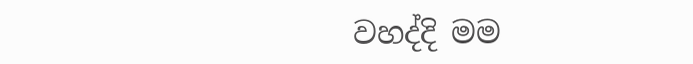වහද්දි මම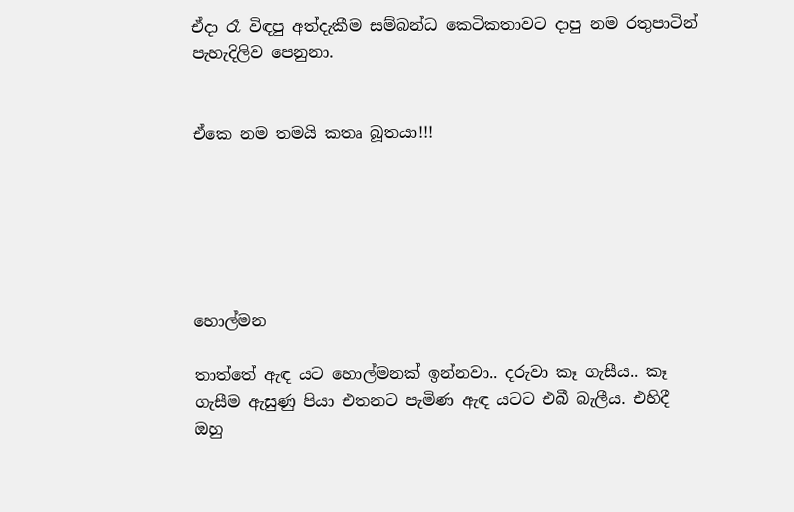ඒදා රෑ විඳපු අත්දැකීම සම්බන්ධ කෙටිකතාවට දාපු නම රතුපාටින් පැහැදිලිව පෙනුනා.


ඒකෙ නම තමයි කතෘ බූතයා!!!






හොල්මන

තාත්තේ ඇඳ යට හොල්මනක් ඉන්නවා.. දරුවා කෑ ගැසීය.. කෑ ගැසීම ඇසුණු පියා එතනට පැමිණ ඇඳ යටට එබී බැලීය. එහිදී ඔහු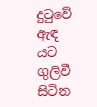දුටුවේ ඇඳ යට ගුලිවී සිටින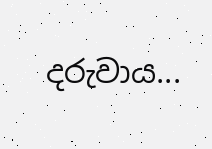දරුවාය...